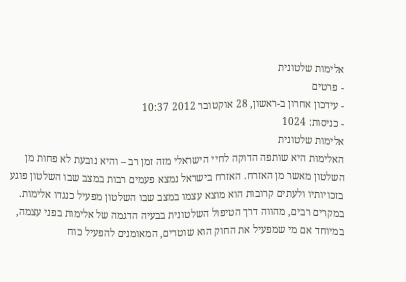אלימות שלטונית
- פרטים
- עידכון אחרון ב-ראשון, 28 אוקטובר 2012 10:37
- כניסות: 1024
אלימות שלטונית
האלימות היא שותפה הדוקה לחיי הישראלי מזה זמן רב – והיא נובעת לא פחות מן השלטון מאשר מן האזרח. האזרח בישראל נמצא פעמים רבות במצב שבו השלטון פוגע בזכויותיו ולעתים קרובות הוא מוצא עצמו במצב שבו השלטון מפעיל כנגדו אלימות. במקרים רבים, מהווה דרך הטיפול השלטונית בבעיה הדגמה של אלימות בפני עצמה, במיוחד אם מי שמפעיל את החוק הוא שוטרים, המאומנים להפעיל כוח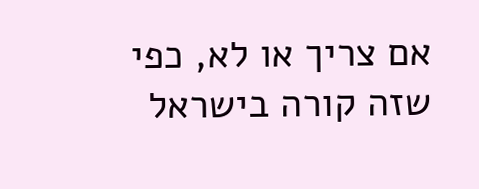אם צריך או לא, כפי שזה קורה בישראל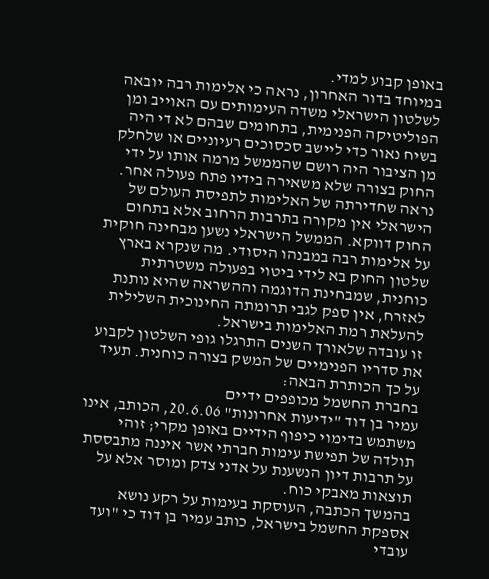באופן קבוע למדי.
במיוחד בדור האחרון, נראה כי אלימות רבה יובאה לשלטון הישראלי משדה העימותים עם האוייב ומן הפוליטיקה הפנימית, בתחומים שבהם לא די היה בשיח נאור כדי ליישב סכסוכים רעיוניים או שלחלק מן הציבור היה רושם שהממשל מרמה אותו על ידי החוק בצורה שלא משאירה בידיו פתח פעולה אחר.
נראה שחדירתה של האלימות לתפיסת העולם של הישראלי אין מקורה בתרבות הרחוב אלא בתחום החוק דווקא. הממשל הישראלי נשען מבחינה חוקית על אלימות רבה במבנהו היסודי. מה שנקרא בארץ שלטון החוק בא לידי ביטוי בפעולה משטרתית כוחנית, שמבחינת הדוגמה וההשראה שהיא נותנת לאזרח, אין ספק לגבי תרומתה החינוכית השלילית להעלאת רמת האלימות בישראל.
זו עובדה שלאורך השנים התרגלו גופי השלטון לקבוע את סדריו הפנימיים של המשק בצורה כוחנית. תעיד על כך הכותרת הבאה:
בחברת החשמל מכופפים ידיים
עמיר בן דוד "ידיעות אחרונות" 20.6.06, הכותב, אינו משתמש בדימוי כיפוף הידיים באופן מקרי; זוהי תולדה של תפישת עימות חברתי אשר איננה מתבססת על תרבות דיון הנשענת על אדני צדק ומוסר אלא על תוצאות מאבקי כוח.
בהמשך הכתבה, העוסקת בעימות על רקע נושא אספקת החשמל בישראל, כותב עמיר בן דוד כי "ועד עובדי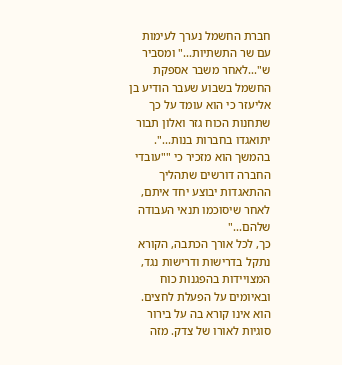חברת החשמל נערך לעימות עם שר התשתיות..." ומסביר ש"...לאחר משבר אספקת החשמל בשבוע שעבר הודיע בן אליעזר כי הוא עומד על כך שתחנות הכוח גזר ואלון תבור יתואגדו בחברות בנות...".
בהמשך הוא מזכיר כי ""עובדי החברה דורשים שתהליך ההתאגדות יבוצע יחד איתם, לאחר שיסוכמו תנאי העבודה שלהם..."
כך, לכל אורך הכתבה, הקורא נתקל בדרישות ודרישות נגד, המצויידות בהפגנות כוח ובאיומים על הפעלת לחצים. הוא אינו קורא בה על בירור סוגיות לאורו של צדק. מזה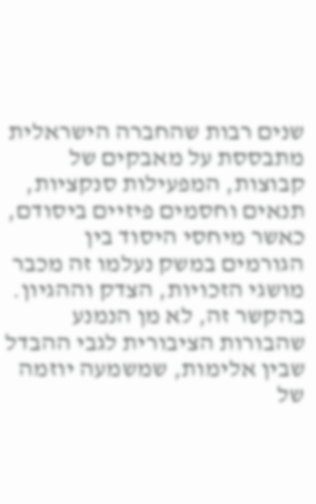שנים רבות שהחברה הישראלית מתבססת על מאבקים של קבוצות, המפעילות סנקציות, תנאים וחסמים פיזיים ביסודם, כאשר מיחסי היסוד בין הגורמים במשק נעלמו זה מכבר מושגי הזכויות, הצדק וההגיון.
בהקשר זה, לא מן הנמנע שהבורות הציבורית לגבי ההבדל שבין אלימות, שמשמעה יוזמה של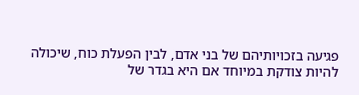פגיעה בזכויותיהם של בני אדם, לבין הפעלת כוח, שיכולה להיות צודקת במיוחד אם היא בגדר של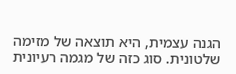הגנה עצמית, היא תוצאה של מזימה שלטונית. סוג כזה של מגמה רעיונית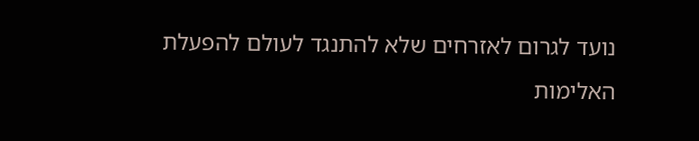נועד לגרום לאזרחים שלא להתנגד לעולם להפעלת האלימות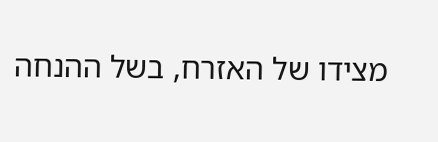מצידו של האזרח, בשל ההנחה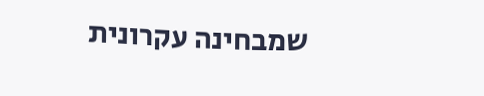שמבחינה עקרונית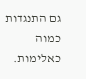גם התנגדות כמוה כאלימות.